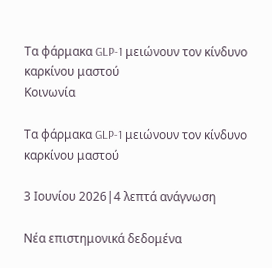Τα φάρμακα GLP-1 μειώνουν τον κίνδυνο καρκίνου μαστού
Κοινωνία

Τα φάρμακα GLP-1 μειώνουν τον κίνδυνο καρκίνου μαστού

3 Ιουνίου 2026|4 λεπτά ανάγνωση

Νέα επιστημονικά δεδομένα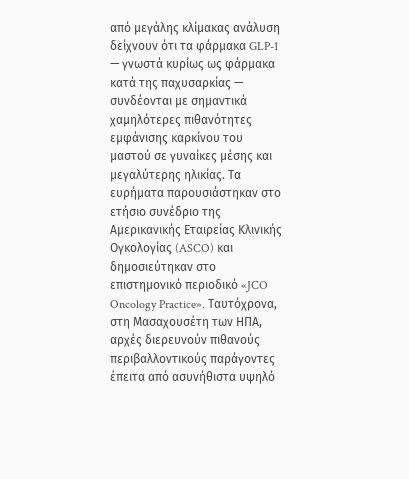από μεγάλης κλίμακας ανάλυση δείχνουν ότι τα φάρμακα GLP-1 — γνωστά κυρίως ως φάρμακα κατά της παχυσαρκίας — συνδέονται με σημαντικά χαμηλότερες πιθανότητες εμφάνισης καρκίνου του μαστού σε γυναίκες μέσης και μεγαλύτερης ηλικίας. Τα ευρήματα παρουσιάστηκαν στο ετήσιο συνέδριο της Αμερικανικής Εταιρείας Κλινικής Ογκολογίας (ASCO) και δημοσιεύτηκαν στο επιστημονικό περιοδικό «JCO Oncology Practice». Ταυτόχρονα, στη Μασαχουσέτη των ΗΠΑ, αρχές διερευνούν πιθανούς περιβαλλοντικούς παράγοντες έπειτα από ασυνήθιστα υψηλό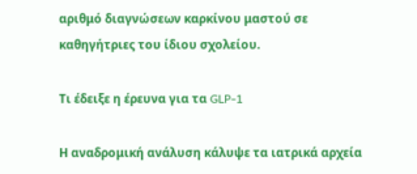αριθμό διαγνώσεων καρκίνου μαστού σε καθηγήτριες του ίδιου σχολείου.

Τι έδειξε η έρευνα για τα GLP-1

Η αναδρομική ανάλυση κάλυψε τα ιατρικά αρχεία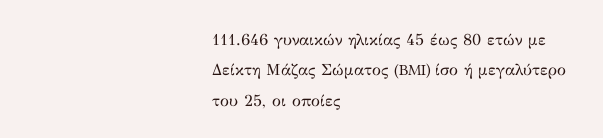111.646 γυναικών ηλικίας 45 έως 80 ετών με Δείκτη Μάζας Σώματος (BMI) ίσο ή μεγαλύτερο του 25, οι οποίες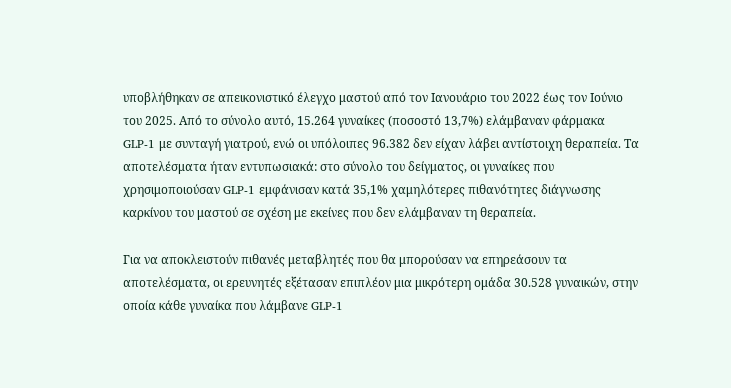υποβλήθηκαν σε απεικονιστικό έλεγχο μαστού από τον Ιανουάριο του 2022 έως τον Ιούνιο του 2025. Από το σύνολο αυτό, 15.264 γυναίκες (ποσοστό 13,7%) ελάμβαναν φάρμακα GLP-1 με συνταγή γιατρού, ενώ οι υπόλοιπες 96.382 δεν είχαν λάβει αντίστοιχη θεραπεία. Τα αποτελέσματα ήταν εντυπωσιακά: στο σύνολο του δείγματος, οι γυναίκες που χρησιμοποιούσαν GLP-1 εμφάνισαν κατά 35,1% χαμηλότερες πιθανότητες διάγνωσης καρκίνου του μαστού σε σχέση με εκείνες που δεν ελάμβαναν τη θεραπεία.

Για να αποκλειστούν πιθανές μεταβλητές που θα μπορούσαν να επηρεάσουν τα αποτελέσματα, οι ερευνητές εξέτασαν επιπλέον μια μικρότερη ομάδα 30.528 γυναικών, στην οποία κάθε γυναίκα που λάμβανε GLP-1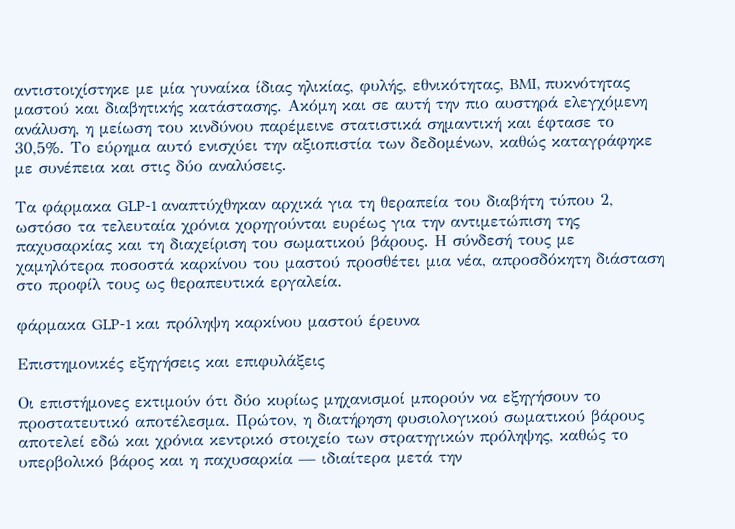αντιστοιχίστηκε με μία γυναίκα ίδιας ηλικίας, φυλής, εθνικότητας, BMI, πυκνότητας μαστού και διαβητικής κατάστασης. Ακόμη και σε αυτή την πιο αυστηρά ελεγχόμενη ανάλυση, η μείωση του κινδύνου παρέμεινε στατιστικά σημαντική και έφτασε το 30,5%. Το εύρημα αυτό ενισχύει την αξιοπιστία των δεδομένων, καθώς καταγράφηκε με συνέπεια και στις δύο αναλύσεις.

Τα φάρμακα GLP-1 αναπτύχθηκαν αρχικά για τη θεραπεία του διαβήτη τύπου 2, ωστόσο τα τελευταία χρόνια χορηγούνται ευρέως για την αντιμετώπιση της παχυσαρκίας και τη διαχείριση του σωματικού βάρους. Η σύνδεσή τους με χαμηλότερα ποσοστά καρκίνου του μαστού προσθέτει μια νέα, απροσδόκητη διάσταση στο προφίλ τους ως θεραπευτικά εργαλεία.

φάρμακα GLP-1 και πρόληψη καρκίνου μαστού έρευνα

Επιστημονικές εξηγήσεις και επιφυλάξεις

Οι επιστήμονες εκτιμούν ότι δύο κυρίως μηχανισμοί μπορούν να εξηγήσουν το προστατευτικό αποτέλεσμα. Πρώτον, η διατήρηση φυσιολογικού σωματικού βάρους αποτελεί εδώ και χρόνια κεντρικό στοιχείο των στρατηγικών πρόληψης, καθώς το υπερβολικό βάρος και η παχυσαρκία — ιδιαίτερα μετά την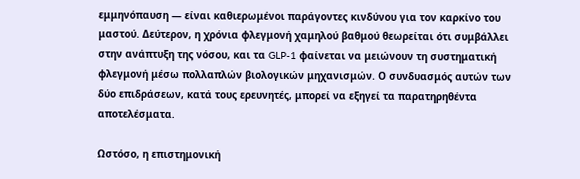εμμηνόπαυση — είναι καθιερωμένοι παράγοντες κινδύνου για τον καρκίνο του μαστού. Δεύτερον, η χρόνια φλεγμονή χαμηλού βαθμού θεωρείται ότι συμβάλλει στην ανάπτυξη της νόσου, και τα GLP-1 φαίνεται να μειώνουν τη συστηματική φλεγμονή μέσω πολλαπλών βιολογικών μηχανισμών. Ο συνδυασμός αυτών των δύο επιδράσεων, κατά τους ερευνητές, μπορεί να εξηγεί τα παρατηρηθέντα αποτελέσματα.

Ωστόσο, η επιστημονική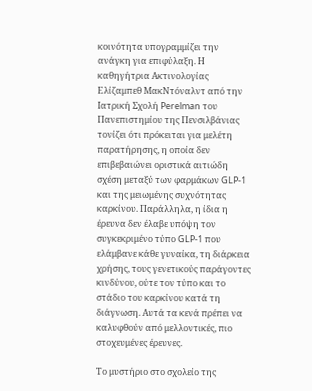κοινότητα υπογραμμίζει την ανάγκη για επιφύλαξη. Η καθηγήτρια Ακτινολογίας Ελίζαμπεθ ΜακΝτόναλντ από την Ιατρική Σχολή Perelman του Πανεπιστημίου της Πενσιλβάνιας τονίζει ότι πρόκειται για μελέτη παρατήρησης, η οποία δεν επιβεβαιώνει οριστικά αιτιώδη σχέση μεταξύ των φαρμάκων GLP-1 και της μειωμένης συχνότητας καρκίνου. Παράλληλα, η ίδια η έρευνα δεν έλαβε υπόψη τον συγκεκριμένο τύπο GLP-1 που ελάμβανε κάθε γυναίκα, τη διάρκεια χρήσης, τους γενετικούς παράγοντες κινδύνου, ούτε τον τύπο και το στάδιο του καρκίνου κατά τη διάγνωση. Αυτά τα κενά πρέπει να καλυφθούν από μελλοντικές, πιο στοχευμένες έρευνες.

Το μυστήριο στο σχολείο της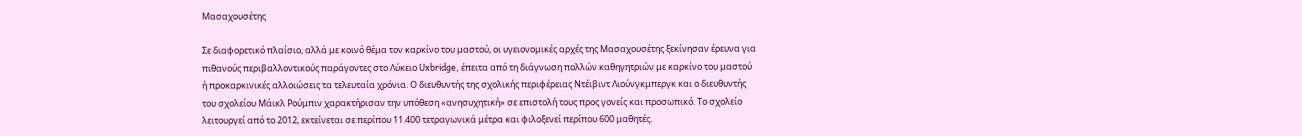Μασαχουσέτης

Σε διαφορετικό πλαίσιο, αλλά με κοινό θέμα τον καρκίνο του μαστού, οι υγειονομικές αρχές της Μασαχουσέτης ξεκίνησαν έρευνα για πιθανούς περιβαλλοντικούς παράγοντες στο Λύκειο Uxbridge, έπειτα από τη διάγνωση πολλών καθηγητριών με καρκίνο του μαστού ή προκαρκινικές αλλοιώσεις τα τελευταία χρόνια. Ο διευθυντής της σχολικής περιφέρειας Ντέιβιντ Λιούνγκμπεργκ και ο διευθυντής του σχολείου Μάικλ Ρούμπιν χαρακτήρισαν την υπόθεση «ανησυχητική» σε επιστολή τους προς γονείς και προσωπικό. Το σχολείο λειτουργεί από το 2012, εκτείνεται σε περίπου 11.400 τετραγωνικά μέτρα και φιλοξενεί περίπου 600 μαθητές.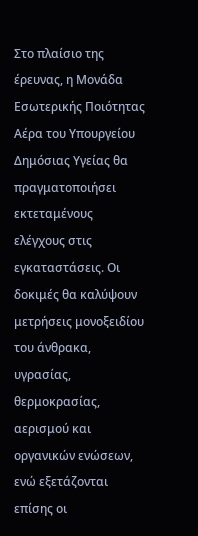Στο πλαίσιο της έρευνας, η Μονάδα Εσωτερικής Ποιότητας Αέρα του Υπουργείου Δημόσιας Υγείας θα πραγματοποιήσει εκτεταμένους ελέγχους στις εγκαταστάσεις. Οι δοκιμές θα καλύψουν μετρήσεις μονοξειδίου του άνθρακα, υγρασίας, θερμοκρασίας, αερισμού και οργανικών ενώσεων, ενώ εξετάζονται επίσης οι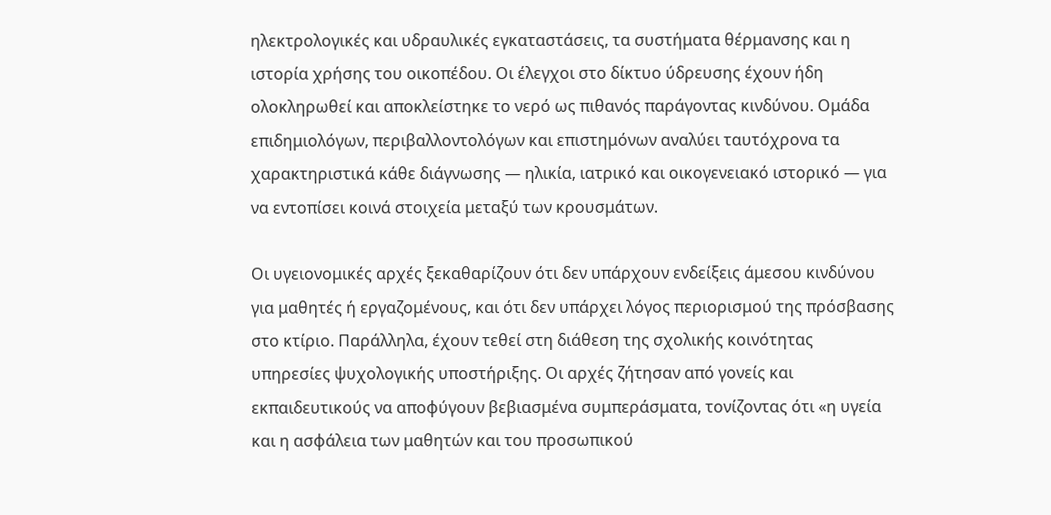ηλεκτρολογικές και υδραυλικές εγκαταστάσεις, τα συστήματα θέρμανσης και η ιστορία χρήσης του οικοπέδου. Οι έλεγχοι στο δίκτυο ύδρευσης έχουν ήδη ολοκληρωθεί και αποκλείστηκε το νερό ως πιθανός παράγοντας κινδύνου. Ομάδα επιδημιολόγων, περιβαλλοντολόγων και επιστημόνων αναλύει ταυτόχρονα τα χαρακτηριστικά κάθε διάγνωσης — ηλικία, ιατρικό και οικογενειακό ιστορικό — για να εντοπίσει κοινά στοιχεία μεταξύ των κρουσμάτων.

Οι υγειονομικές αρχές ξεκαθαρίζουν ότι δεν υπάρχουν ενδείξεις άμεσου κινδύνου για μαθητές ή εργαζομένους, και ότι δεν υπάρχει λόγος περιορισμού της πρόσβασης στο κτίριο. Παράλληλα, έχουν τεθεί στη διάθεση της σχολικής κοινότητας υπηρεσίες ψυχολογικής υποστήριξης. Οι αρχές ζήτησαν από γονείς και εκπαιδευτικούς να αποφύγουν βεβιασμένα συμπεράσματα, τονίζοντας ότι «η υγεία και η ασφάλεια των μαθητών και του προσωπικού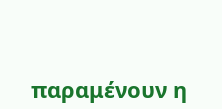παραμένουν η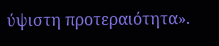ύψιστη προτεραιότητα».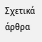Σχετικά άρθρα